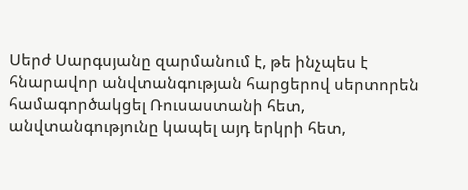Սերժ Սարգսյանը զարմանում է, թե ինչպես է հնարավոր անվտանգության հարցերով սերտորեն համագործակցել Ռուսաստանի հետ, անվտանգությունը կապել այդ երկրի հետ,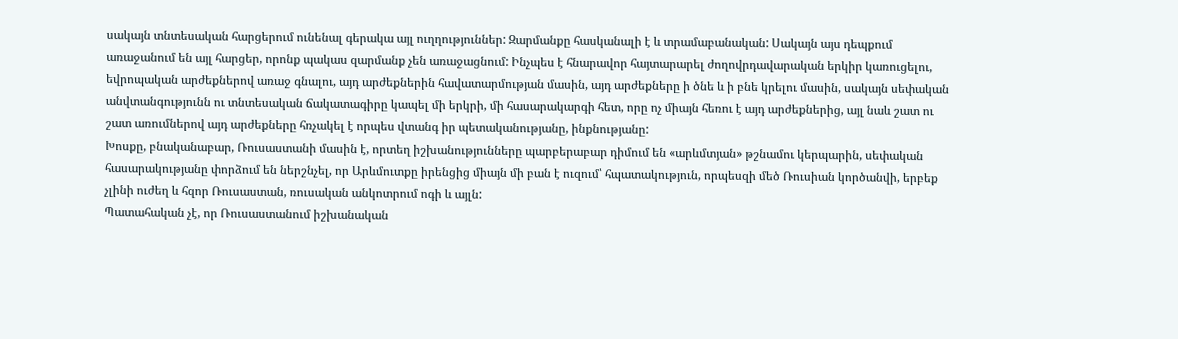սակայն տնտեսական հարցերում ունենալ գերակա այլ ուղղություններ: Զարմանքը հասկանալի է և տրամաբանական: Սակայն այս դեպքում առաջանում են այլ հարցեր, որոնք պակաս զարմանք չեն առաջացնում: Ինչպես է հնարավոր հայտարարել ժողովրդավարական երկիր կառուցելու, եվրոպական արժեքներով առաջ գնալու, այդ արժեքներին հավատարմության մասին, այդ արժեքները ի ծնե և ի բնե կրելու մասին, սակայն սեփական անվտանգությունն ու տնտեսական ճակատագիրը կապել մի երկրի, մի հասարակարգի հետ, որը ոչ միայն հեռու է այդ արժեքներից, այլ նաև շատ ու շատ առումներով այդ արժեքները հռչակել է որպես վտանգ իր պետականությանը, ինքնությանը:
Խոսքը, բնականաբար, Ռուսաստանի մասին է, որտեղ իշխանությունները պարբերաբար դիմում են «արևմտյան» թշնամու կերպարին, սեփական հասարակությանը փորձում են ներշնչել, որ Արևմուտքը իրենցից միայն մի բան է ուզում՝ հպատակություն, որպեսզի մեծ Ռուսիան կործանվի, երբեք չլինի ուժեղ և հզոր Ռուսաստան, ռուսական անկոտրում ոգի և այլն:
Պատահական չէ, որ Ռուսաստանում իշխանական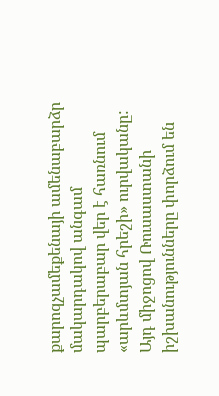քարոզչամեքենայի ամենաբարձր մակարդակով անգամ պարբերաբար վեր է հառնում «արևմտյան հրեշի» ուրվականը: Այդ միջոցով Ռուսաստանի իշխանությունները փորձում են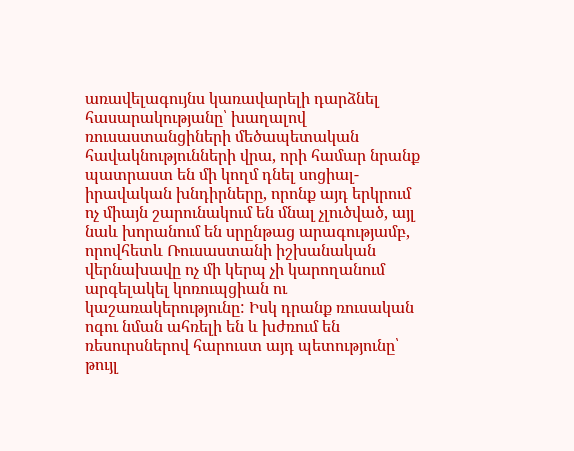առավելագույնս կառավարելի դարձնել հասարակությանը՝ խաղալով ռուսաստանցիների մեծապետական հավակնությունների վրա, որի համար նրանք պատրաստ են մի կողմ դնել սոցիալ-իրավական խնդիրները, որոնք այդ երկրում ոչ միայն շարունակում են մնալ չլուծված, այլ նաև խորանում են սրընթաց արագությամբ, որովհետև Ռուսաստանի իշխանական վերնախավը ոչ մի կերպ չի կարողանում արգելակել կոռուպցիան ու կաշառակերությունը: Իսկ դրանք ռուսական ոգու նման ահռելի են և խժռում են ռեսուրսներով հարուստ այդ պետությունը՝ թույլ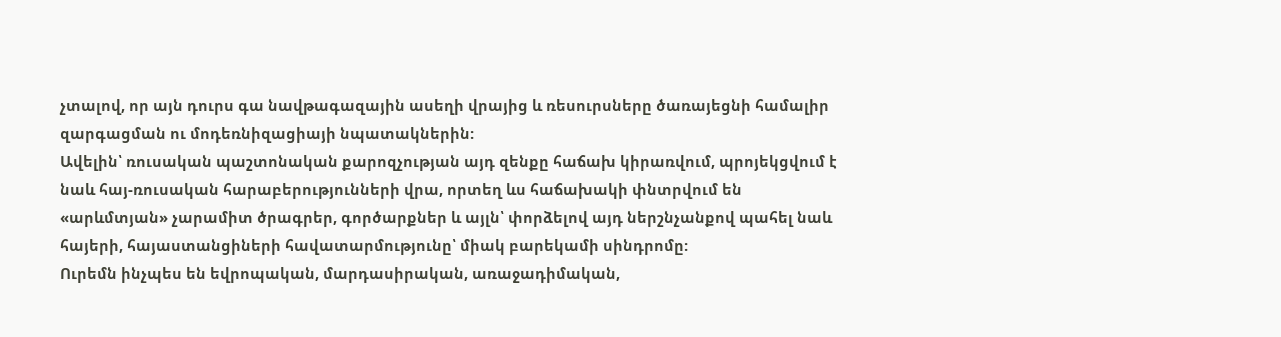չտալով, որ այն դուրս գա նավթագազային ասեղի վրայից և ռեսուրսները ծառայեցնի համալիր զարգացման ու մոդեռնիզացիայի նպատակներին:
Ավելին՝ ռուսական պաշտոնական քարոզչության այդ զենքը հաճախ կիրառվում, պրոյեկցվում է նաև հայ-ռուսական հարաբերությունների վրա, որտեղ ևս հաճախակի փնտրվում են «արևմտյան» չարամիտ ծրագրեր, գործարքներ և այլն՝ փորձելով այդ ներշնչանքով պահել նաև հայերի, հայաստանցիների հավատարմությունը՝ միակ բարեկամի սինդրոմը:
Ուրեմն ինչպես են եվրոպական, մարդասիրական, առաջադիմական,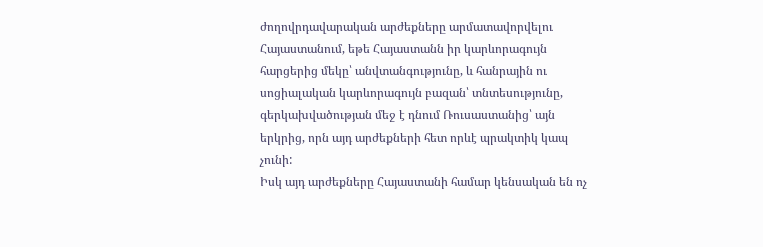ժողովրդավարական արժեքները արմատավորվելու Հայաստանում, եթե Հայաստանն իր կարևորագույն հարցերից մեկը՝ անվտանգությունը, և հանրային ու սոցիալական կարևորագույն բազան՝ տնտեսությունը, գերկախվածության մեջ է դնում Ռուսաստանից՝ այն երկրից, որն այդ արժեքների հետ որևէ պրակտիկ կապ չունի:
Իսկ այդ արժեքները Հայաստանի համար կենսական են ոչ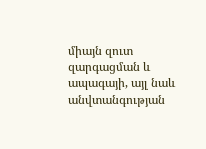միայն զուտ զարգացման և ապագայի, այլ նաև անվտանգության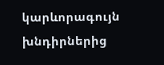կարևորագույն խնդիրներից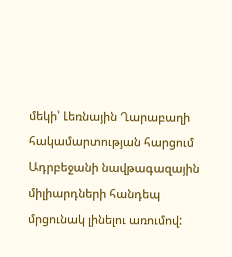մեկի՝ Լեռնային Ղարաբաղի հակամարտության հարցում Ադրբեջանի նավթագազային միլիարդների հանդեպ մրցունակ լինելու առումով: